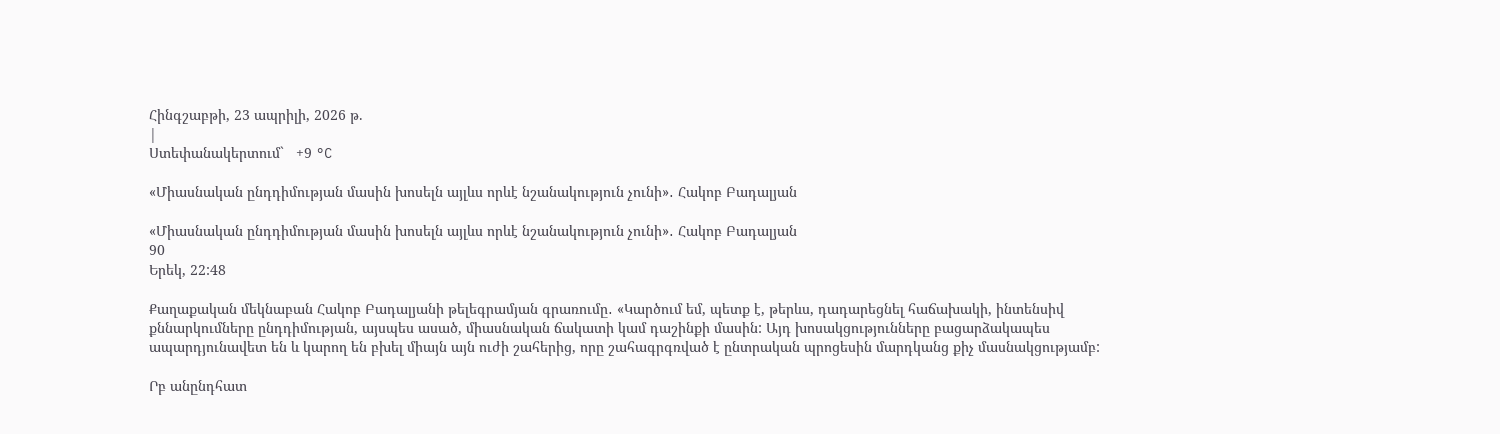Հինգշաբթի, 23 ապրիլի, 2026 թ.
|
Ստեփանակերտում`   +9 °C

«Միասնական ընդդիմության մասին խոսելն այլևս որևէ նշանակություն չունի»․ Հակոբ Բադալյան

«Միասնական ընդդիմության մասին խոսելն այլևս որևէ նշանակություն չունի»․ Հակոբ Բադալյան
90
Երեկ, 22:48

Քաղաքական մեկնաբան Հակոբ Բադալյանի թելեգրամյան գրառումը․ «Կարծում եմ, պետք է, թերևս, դադարեցնել հաճախակի, ինտենսիվ քննարկումները ընդդիմության, այսպես ասած, միասնական ճակատի կամ դաշինքի մասին: Այդ խոսակցությունները բացարձակապես ապարդյունավետ են և կարող են բխել միայն այն ուժի շահերից, որը շահագրգռված է ընտրական պրոցեսին մարդկանց քիչ մասնակցությամբ:

Րբ անընդհատ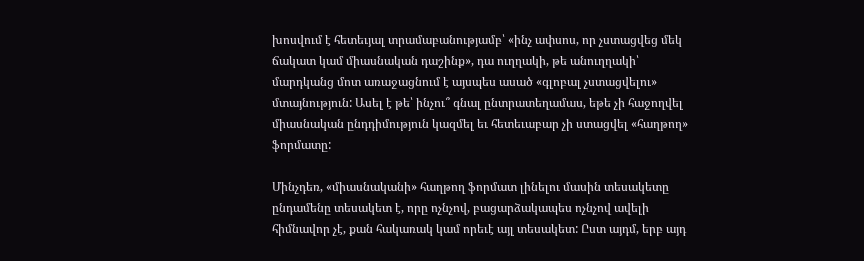խոսվում է հետեւյալ տրամաբանությամբ՝ «ինչ ափսոս, որ չստացվեց մեկ ճակատ կամ միասնական դաշինք», դա ուղղակի, թե անուղղակի՝ մարդկանց մոտ առաջացնում է այսպես ասած «գլոբալ չստացվելու» մտայնություն: Ասել է թե՝ ինչու՞ գնալ ընտրատեղամաս, եթե չի հաջողվել միասնական ընդդիմություն կազմել եւ հետեւաբար չի ստացվել «հաղթող» ֆորմատը:

Մինչդեռ, «միասնականի» հաղթող ֆորմատ լինելու մասին տեսակետը ընդամենը տեսակետ է, որը ոչնչով, բացարձակապես ոչնչով ավելի հիմնավոր չէ, քան հակառակ կամ որեւէ այլ տեսակետ: Ըստ այդմ, երբ այդ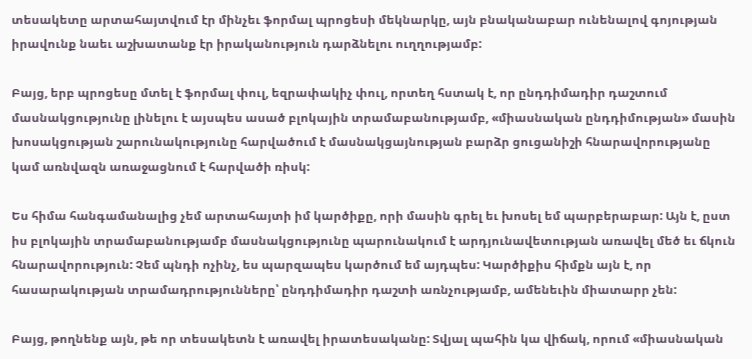տեսակետը արտահայտվում էր մինչեւ ֆորմալ պրոցեսի մեկնարկը, այն բնականաբար ունենալով գոյության իրավունք նաեւ աշխատանք էր իրականություն դարձնելու ուղղությամբ:

Բայց, երբ պրոցեսը մտել է ֆորմալ փուլ, եզրափակիչ փուլ, որտեղ հստակ է, որ ընդդիմադիր դաշտում մասնակցությունը լինելու է այսպես ասած բլոկային տրամաբանությամբ, «միասնական ընդդիմության» մասին խոսակցության շարունակությունը հարվածում է մասնակցայնության բարձր ցուցանիշի հնարավորությանը կամ առնվազն առաջացնում է հարվածի ռիսկ:

Ես հիմա հանգամանալից չեմ արտահայտի իմ կարծիքը, որի մասին գրել եւ խոսել եմ պարբերաբար: Այն է, ըստ իս բլոկային տրամաբանությամբ մասնակցությունը պարունակում է արդյունավետության առավել մեծ եւ ճկուն հնարավորություն: Չեմ պնդի ոչինչ, ես պարզապես կարծում եմ այդպես: Կարծիքիս հիմքն այն է, որ հասարակության տրամադրությունները՝ ընդդիմադիր դաշտի առնչությամբ, ամենեւին միատարր չեն:

Բայց, թողնենք այն, թե որ տեսակետն է առավել իրատեսականը: Տվյալ պահին կա վիճակ, որում «միասնական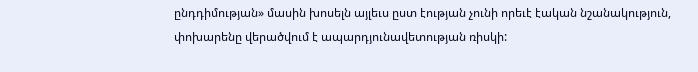ընդդիմության» մասին խոսելն այլեւս ըստ էության չունի որեւէ էական նշանակություն, փոխարենը վերածվում է ապարդյունավետության ռիսկի: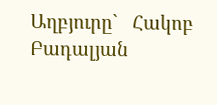Աղբյուրը`   Հակոբ Բադալյան